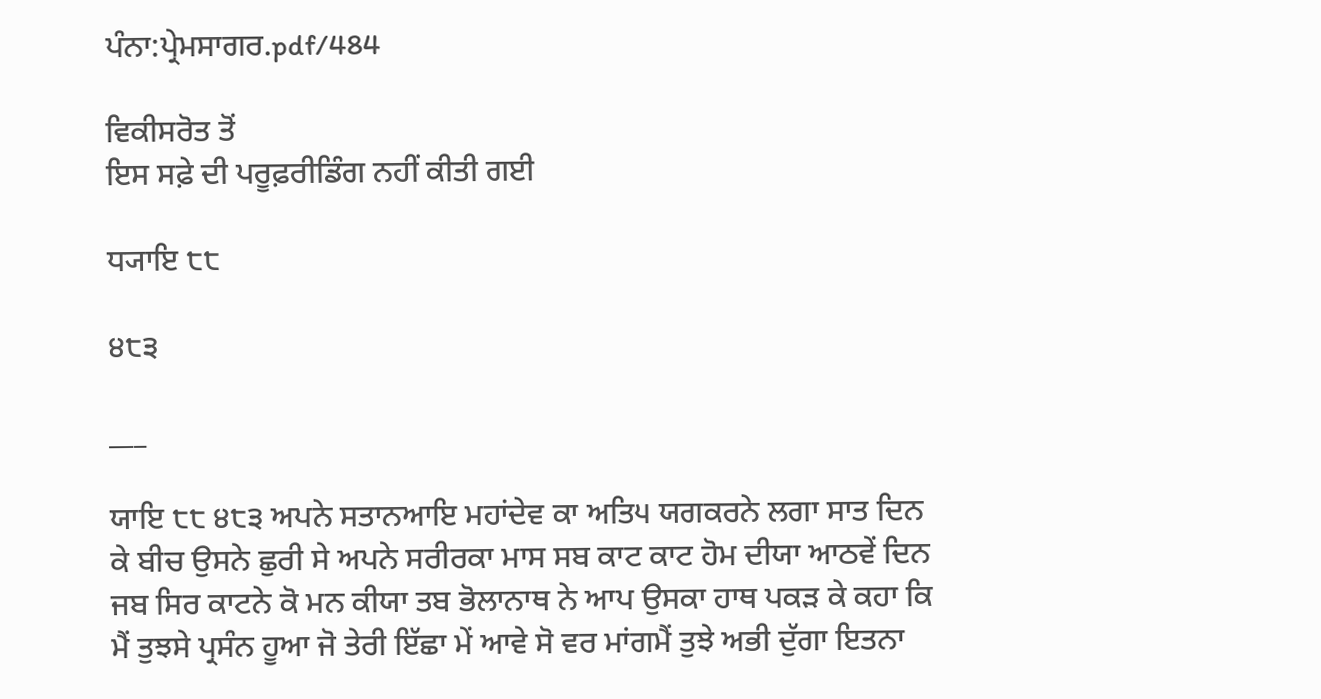ਪੰਨਾ:ਪ੍ਰੇਮਸਾਗਰ.pdf/484

ਵਿਕੀਸਰੋਤ ਤੋਂ
ਇਸ ਸਫ਼ੇ ਦੀ ਪਰੂਫ਼ਰੀਡਿੰਗ ਨਹੀਂ ਕੀਤੀ ਗਈ

ਧ੍ਯਾਇ ੮੮

੪੮੩

___

ਯਾਇ ੮੮ ੪੮੩ ਅਪਨੇ ਸਤਾਨਆਇ ਮਹਾਂਦੇਵ ਕਾ ਅਤਿ੫ ਯਗਕਰਨੇ ਲਗਾ ਸਾਤ ਦਿਨ ਕੇ ਬੀਚ ਉਸਨੇ ਛੁਰੀ ਸੇ ਅਪਨੇ ਸਰੀਰਕਾ ਮਾਸ ਸਬ ਕਾਟ ਕਾਟ ਹੋਮ ਦੀਯਾ ਆਠਵੇਂ ਦਿਨ ਜਬ ਸਿਰ ਕਾਟਨੇ ਕੋ ਮਨ ਕੀਯਾ ਤਬ ਭੋਲਾਨਾਥ ਨੇ ਆਪ ਉਸਕਾ ਹਾਥ ਪਕੜ ਕੇ ਕਹਾ ਕਿ ਮੈਂ ਤੁਝਸੇ ਪ੍ਰਸੰਨ ਹੂਆ ਜੋ ਤੇਰੀ ਇੱਛਾ ਮੇਂ ਆਵੇ ਸੋ ਵਰ ਮਾਂਗਮੈਂ ਤੁਝੇ ਅਭੀ ਦੁੱਗਾ ਇਤਨਾ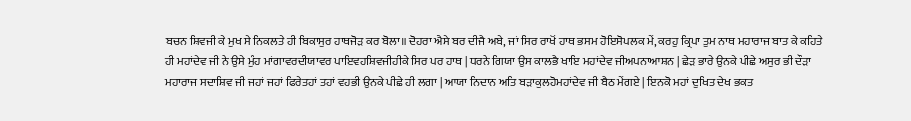ਬਚਨ ਸ਼ਿਵਜੀ ਕੇ ਮੁਖ ਸੇ ਨਿਕਲਤੇ ਹੀ ਬਿਕਾਸੁਰ ਹਾਥਜੋੜ ਕਰ ਬੋਲਾ॥ ਦੋਹਰਾ ਐਸੇ ਬਰ ਦੀਜੈ ਅਬੇ, ਜਾਂ ਸਿਰ ਰਾਖੋਂ ਹਾਥ ਭਸਮ ਹੋਇਸੋਪਲਕ ਮੇਂ, ਕਰਹੁ ਕ੍ਰਿਪਾ ਤੁਮ ਨਾਥ ਮਹਾਰਾਜ ਬਾਤ ਕੇ ਕਹਿਤੇ ਹੀ ਮਹਾਂਦੇਵ ਜੀ ਨੇ ਉਸੇ ਮੁੰਹ ਮਾਂਗਾਵਰਦੀਯਾਵਰ ਪਾਇਵਹਸ਼ਿਵਜੀਹੀਕੇ ਸਿਰ ਪਰ ਹਾਥ | ਧਰਨੇ ਗਿਯਾ ਉਸ ਕਾਲਭੈ ਖਾਇ ਮਹਾਂਦੇਵ ਜੀਅਪਨਾਆਸ਼ਨ | ਛੇੜ ਭਾਰੇ ਉਨਕੇ ਪੀਛੇ ਅਸੁਰ ਭੀ ਦੌੜਾ ਮਹਾਰਾਜ ਸਦਾਸ਼ਿਵ ਜੀ ਜਹਾਂ ਜਹਾਂ ਫਿਰੇਤਹਾਂ ਤਹਾਂ ਵਹਭੀ ਉਨਕੇ ਪੀਛੇ ਹੀ ਲਗਾ | ਆਯਾ ਨਿਦਾਨ ਅਤਿ ਬੜਾਕੁਲਹੋਮਹਾਂਦੇਵ ਜੀ ਬੈਠ ਮੇਂਗਏ | ਇਨਕੋ ਮਹਾਂ ਦੁਖਿਤ ਦੇਖ ਭਕਤ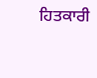ਹਿਤਕਾਰੀ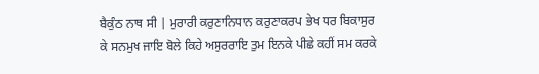ਬੈਕੁੰਠ ਨਾਥ ਸੀ | ਮੁਰਾਰੀ ਕਰੁਣਾਨਿਧਾਨ ਕਰੁਣਾਕਰਪ ਭੇਖ ਧਰ ਬਿਕਾਸੁਰ ਕੇ ਸਨਮੁਖ ਜਾਇ ਬੋਲੇ ਕਿਹੇ ਅਸੁਰਰਾਇ ਤੁਮ ਇਨਕੇ ਪੀਛੇ ਕਹੀਂ ਸਮ ਕਰਕੇ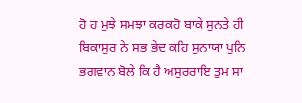ਹੋ ਹ ਮੁਝੇ ਸਮਝਾ ਕਰਕਹੋ ਬਾਕੇ ਸੁਨਤੇ ਹੀ ਬਿਕਾਸੁਰ ਨੇ ਸਭ ਭੇਦ ਕਹਿ ਸੁਨਾਯਾ ਪੁਨਿ ਭਗਵਾਨ ਬੋਲੇ ਕਿ ਹੈ ਅਸੁਰਰਾਇ ਤੁਮ ਸਾ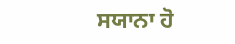ਸਯਾਨਾ ਹੋ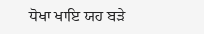ਧੋਖਾ ਖਾਇ ਯਹ ਬੜੇ